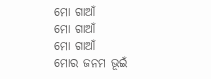ମୋ ଗାଆଁ
ମୋ ଗାଆଁ
ମୋ ଗାଆଁ
ମୋର ଜନମ ଭୂଇଁ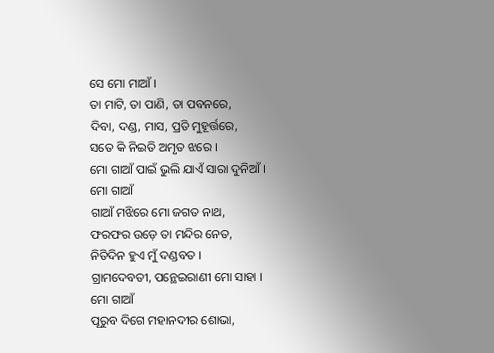ସେ ମୋ ମାଆଁ ।
ତା ମାଟି, ତା ପାଣି, ତା ପବନରେ,
ଦିବା, ଦଣ୍ଡ, ମାସ, ପ୍ରତି ମୁହୂର୍ତ୍ତରେ,
ସତେ କି ନିଇତି ଅମୃତ ଝରେ ।
ମୋ ଗାଆଁ ପାଇଁ ଭୁଲି ଯାଏଁ ସାରା ଦୁନିଆଁ ।
ମୋ ଗାଆଁ
ଗାଆଁ ମଝିରେ ମୋ ଜଗତ ନାଥ,
ଫରଫର ଉଡ଼େ ତା ମନ୍ଦିର ନେତ,
ନିତିଦିନ ହୁଏ ମୁଁ ଦଣ୍ଡବତ ।
ଗ୍ରାମଦେବତୀ, ପନ୍ଥେଇରାଣୀ ମୋ ସାହା ।
ମୋ ଗାଆଁ
ପୂରୁବ ଦିଗେ ମହାନଦୀର ଶୋଭା,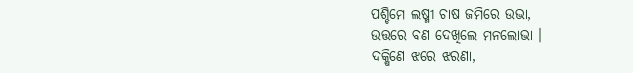ପଶ୍ଚିମେ ଲଷ୍ମୀ ଚାଷ ଜମିରେ ଉଭା,
ଉତ୍ତରେ ବଣ ଦେଖିଲେ ମନଲୋଭା ।
ଦକ୍ଷିଣେ ଝରେ ଝରଣା,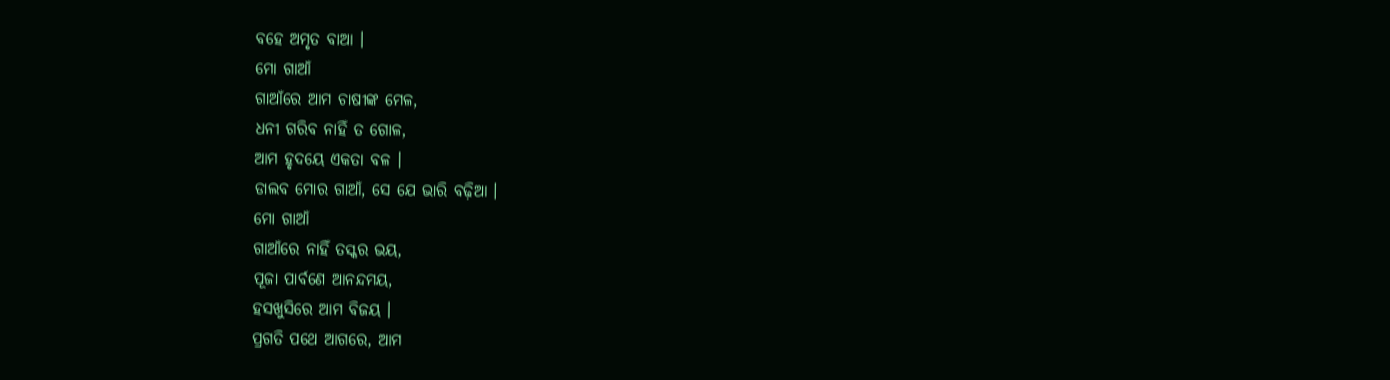ବହେ ଅମୃତ ବାଆ ।
ମୋ ଗାଆଁ
ଗାଆଁରେ ଆମ ଚାଷୀଙ୍କ ମେଳ,
ଧନୀ ଗରିବ ନାହିଁ ତ ଗୋଳ,
ଆମ ହୃଦୟେ ଏକତା ବଳ ।
ଡାଲବ ମୋର ଗାଆଁ, ସେ ଯେ ଭାରି ବଢ଼ିଆ ।
ମୋ ଗାଆଁ
ଗାଆଁରେ ନାହିଁ ତସ୍କର ଭୟ,
ପୂଜା ପାର୍ବଣେ ଆନନ୍ଦମୟ,
ହସଖୁସିରେ ଆମ ବିଜୟ ।
ପ୍ରଗତି ପଥେ ଆଗରେ, ଆମ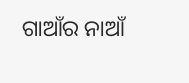ଗାଆଁର ନାଆଁ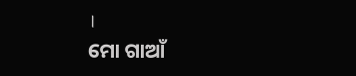।
ମୋ ଗାଆଁ